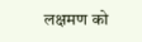लक्षमण को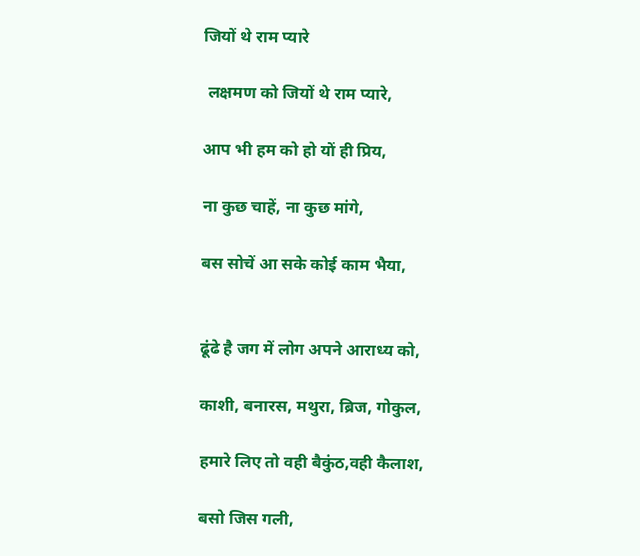जियों थे राम प्यारे

 लक्षमण को जियों थे राम प्यारे,

आप भी हम को हो यों ही प्रिय,

ना कुछ चाहें, ना कुछ मांगे,

बस सोचें आ सके कोई काम भैया,


ढूंढे है जग में लोग अपने आराध्य को,

काशी, बनारस, मथुरा, ब्रिज, गोकुल,

हमारे लिए तो वही बैकुंठ,वही कैलाश,

बसो जिस गली,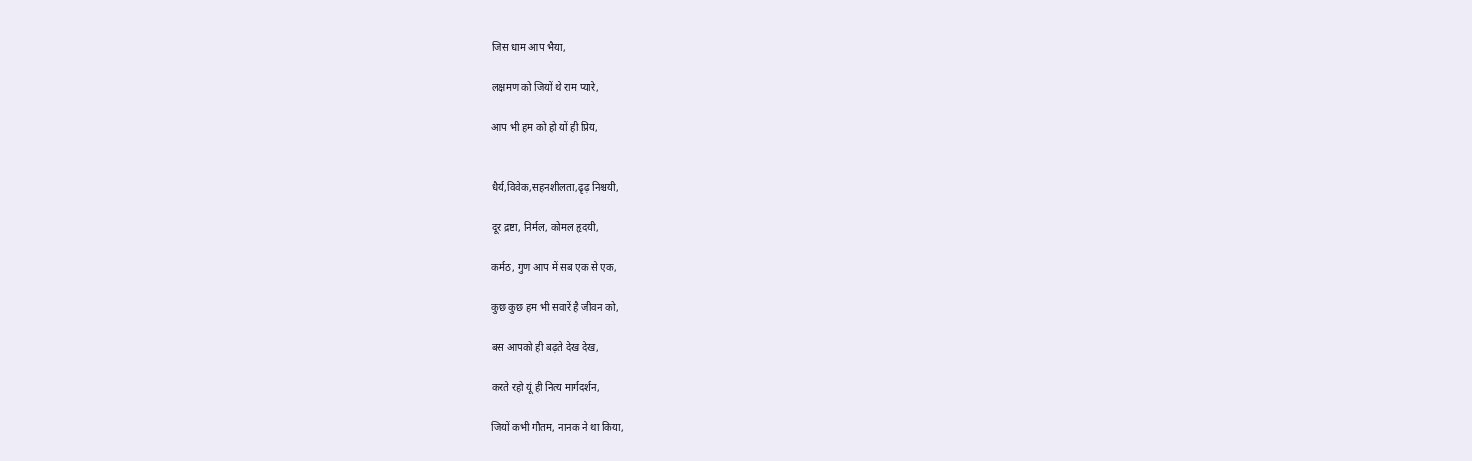जिस धाम आप भैया,

लक्षमण को जियों थे राम प्यारे,

आप भी हम को हो यों ही प्रिय,


धैर्य,विवेक,सहनशीलता,ढृढ़ निश्चयी,

दूर द्रष्टा, निर्मल, कोमल हृदयी,

कर्मठ, गुण आप में सब एक से एक,

कुछ कुछ हम भी सवारें है जीवन को,

बस आपको ही बढ़ते देख देख,

करते रहो यूं ही नित्य मार्गदर्शन,

जियों कभी गौतम, नानक ने था किया,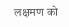लक्षमण को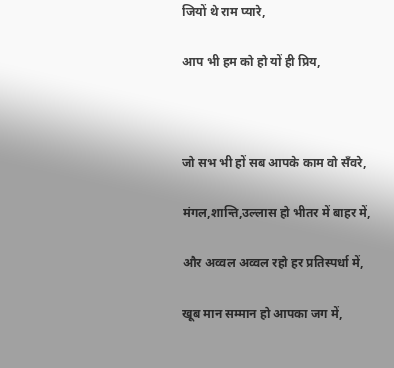जियों थे राम प्यारे,

आप भी हम को हो यों ही प्रिय,



जो सभ भी हों सब आपके काम वो सँवरे,

मंगल,शान्ति,उल्लास हो भीतर में बाहर में,

और अव्वल अव्वल रहो हर प्रतिस्पर्धा में,

खूब मान सम्मान हो आपका जग में,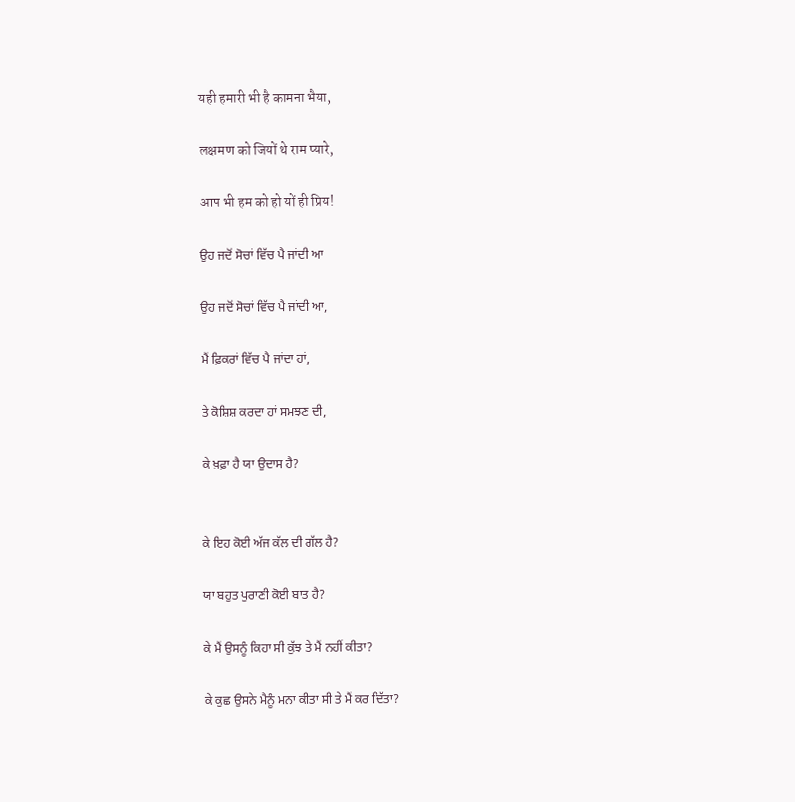यही हमारी भी है कामना भैया,

लक्षमण को जियों थे राम प्यारे,

आप भी हम को हो यों ही प्रिय!

ਉਹ ਜਦੋਂ ਸੋਚਾਂ ਵਿੱਚ ਪੈ ਜਾਂਦੀ ਆ

ਉਹ ਜਦੋਂ ਸੋਚਾਂ ਵਿੱਚ ਪੈ ਜਾਂਦੀ ਆ,

ਮੈਂ ਫ਼ਿਕਰਾਂ ਵਿੱਚ ਪੈ ਜਾਂਦਾ ਹਾਂ,

ਤੇ ਕੋਸ਼ਿਸ਼ ਕਰਦਾ ਹਾਂ ਸਮਝਣ ਦੀ,

ਕੇ ਖ਼ਫ਼ਾ ਹੈ ਯਾ ਉਦਾਸ ਹੈ?


ਕੇ ਇਹ ਕੋਈ ਅੱਜ ਕੱਲ ਦੀ ਗੱਲ ਹੈ?

ਯਾ ਬਹੁਤ ਪੁਰਾਣੀ ਕੋਈ ਬਾਤ ਹੈ?

ਕੇ ਮੈਂ ਉਸਨੂੰ ਕਿਹਾ ਸੀ ਕੁੱਝ ਤੇ ਮੈਂ ਨਹੀਂ ਕੀਤਾ?

ਕੇ ਕੁਛ ਉਸਨੇ ਮੈਨੂੰ ਮਨਾ ਕੀਤਾ ਸੀ ਤੇ ਮੈਂ ਕਰ ਦਿੱਤਾ?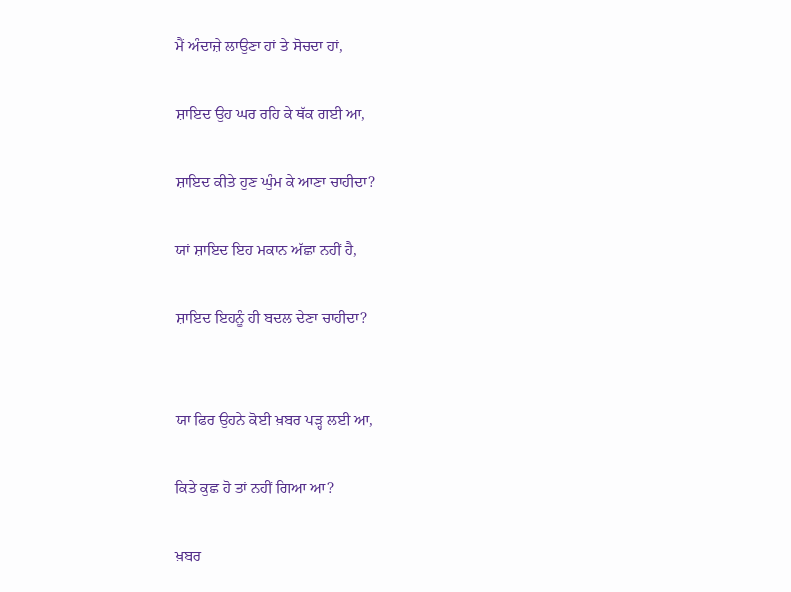ਮੈਂ ਅੰਦਾਜ਼ੇ ਲਾਉਣਾ ਹਾਂ ਤੇ ਸੋਚਦਾ ਹਾਂ,

ਸ਼ਾਇਦ ਉਹ ਘਰ ਰਹਿ ਕੇ ਥੱਕ ਗਈ ਆ,

ਸ਼ਾਇਦ ਕੀਤੇ ਹੁਣ ਘੁੰਮ ਕੇ ਆਣਾ ਚਾਹੀਦਾ?

ਯਾਂ ਸ਼ਾਇਦ ਇਹ ਮਕਾਨ ਅੱਛਾ ਨਹੀਂ ਹੈ,

ਸ਼ਾਇਦ ਇਹਨੂੰ ਹੀ ਬਦਲ ਦੇਣਾ ਚਾਹੀਦਾ?


ਯਾ ਫਿਰ ਉਹਨੇ ਕੋਈ ਖ਼ਬਰ ਪੜ੍ਹ ਲਈ ਆ,

ਕਿਤੇ ਕੁਛ ਹੋ ਤਾਂ ਨਹੀਂ ਗਿਆ ਆ?

ਖ਼ਬਰ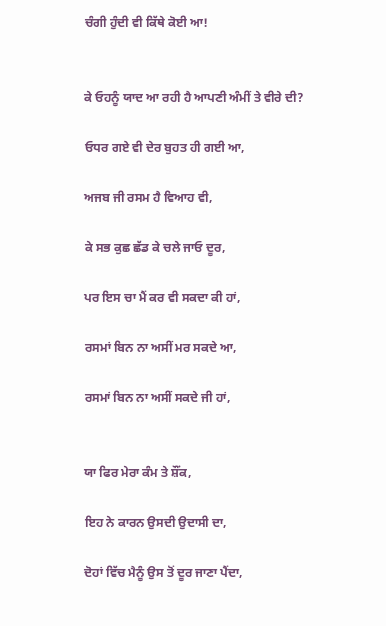ਚੰਗੀ ਹੁੰਦੀ ਵੀ ਕਿੱਥੇ ਕੋਈ ਆ!


ਕੇ ਓਹਨੂੰ ਯਾਦ ਆ ਰਹੀ ਹੈ ਆਪਣੀ ਅੰਮੀਂ ਤੇ ਵੀਰੇ ਦੀ?

ਓਧਰ ਗਏ ਵੀ ਦੇਰ ਬੁਹਤ ਹੀ ਗਈ ਆ,

ਅਜਬ ਜੀ ਰਸਮ ਹੈ ਵਿਆਹ ਵੀ,

ਕੇ ਸਭ ਕੁਛ ਛੱਡ ਕੇ ਚਲੇ ਜਾਓ ਦੂਰ,

ਪਰ ਇਸ ਚਾ ਮੈਂ ਕਰ ਵੀ ਸਕਦਾ ਕੀ ਹਾਂ,

ਰਸਮਾਂ ਬਿਨ ਨਾ ਅਸੀਂ ਮਰ ਸਕਦੇ ਆ,

ਰਸਮਾਂ ਬਿਨ ਨਾ ਅਸੀਂ ਸਕਦੇ ਜੀ ਹਾਂ,


ਯਾ ਫਿਰ ਮੇਰਾ ਕੰਮ ਤੇ ਸ਼ੌਂਕ,

ਇਹ ਨੇ ਕਾਰਨ ਉਸਦੀ ਉਦਾਸੀ ਦਾ,

ਦੋਹਾਂ ਵਿੱਚ ਮੈਨੂੰ ਉਸ ਤੋਂ ਦੂਰ ਜਾਣਾ ਪੈਂਦਾ,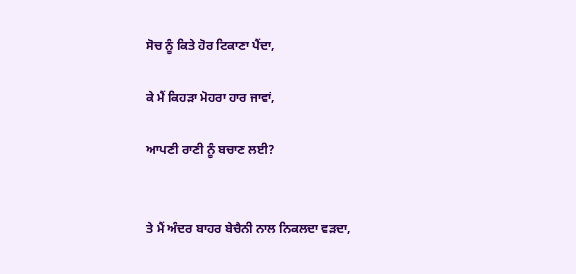ਸੋਚ ਨੂੰ ਕਿਤੇ ਹੋਰ ਟਿਕਾਣਾ ਪੈਂਦਾ,

ਕੇ ਮੈਂ ਕਿਹੜਾ ਮੋਹਰਾ ਹਾਰ ਜਾਵਾਂ,

ਆਪਣੀ ਰਾਣੀ ਨੂੰ ਬਚਾਣ ਲਈ?


ਤੇ ਮੈਂ ਅੰਦਰ ਬਾਹਰ ਬੇਚੈਨੀ ਨਾਲ ਨਿਕਲਦਾ ਵੜਦਾ,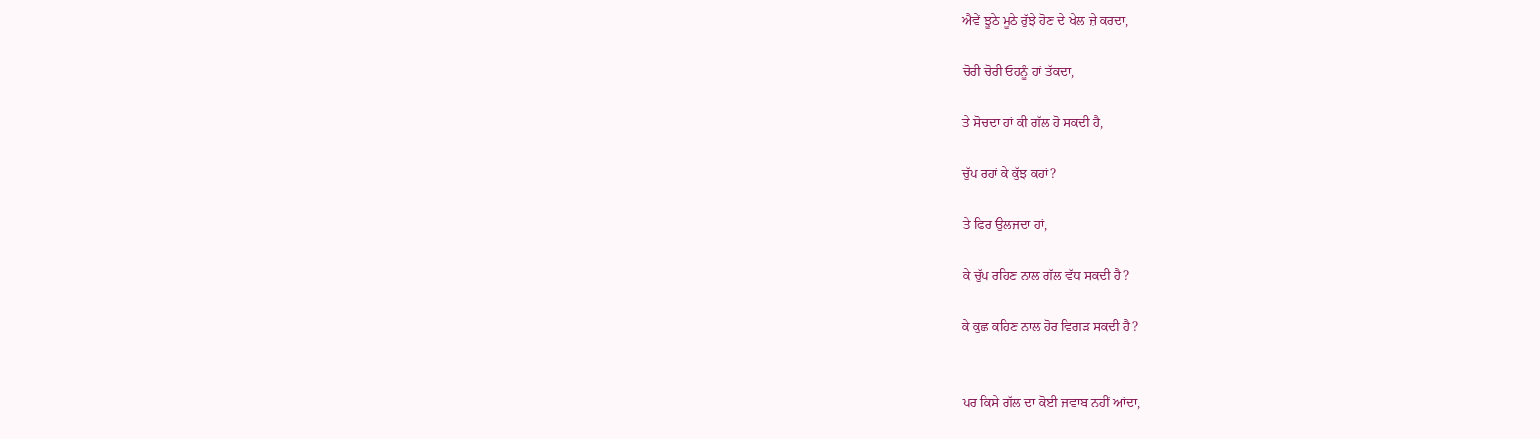ਐਵੇਂ ਝੂਠੇ ਮੂਠੇ ਰੁੱਝੇ ਹੋਣ ਦੇ ਖੇਲ ਜ਼ੇ ਕਰਦਾ,

ਚੋਰੀ ਚੋਰੀ ਓਹਨੂੰ ਹਾਂ ਤੱਕਦਾ,

ਤੇ ਸੋਚਦਾ ਹਾਂ ਕੀ ਗੱਲ ਹੋ ਸਕਦੀ ਹੈ,

ਚੁੱਪ ਰਹਾਂ ਕੇ ਕੁੱਝ ਕਹਾਂ?

ਤੇ ਫਿਰ ਉਲਜਦਾ ਹਾਂ,

ਕੇ ਚੁੱਪ ਰਹਿਣ ਨਾਲ ਗੱਲ ਵੱਧ ਸਕਦੀ ਹੈ?

ਕੇ ਕੁਛ ਕਹਿਣ ਨਾਲ ਹੋਰ ਵਿਗੜ ਸਕਦੀ ਹੈ?


ਪਰ ਕਿਸੇ ਗੱਲ ਦਾ ਕੋਈ ਜਵਾਬ ਨਹੀਂ ਆਂਦਾ,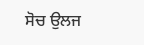ਸੋਚ ਉਲਜ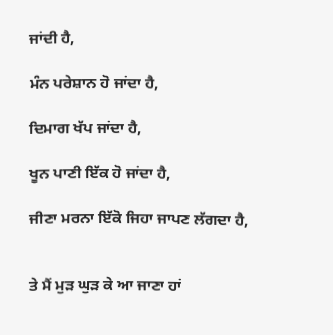ਜਾਂਦੀ ਹੈ,

ਮੰਨ ਪਰੇਸ਼ਾਨ ਹੋ ਜਾਂਦਾ ਹੈ,

ਦਿਮਾਗ ਖੱਪ ਜਾਂਦਾ ਹੈ,

ਖੂਨ ਪਾਣੀ ਇੱਕ ਹੋ ਜਾਂਦਾ ਹੈ,

ਜੀਣਾ ਮਰਨਾ ਇੱਕੋ ਜਿਹਾ ਜਾਪਣ ਲੱਗਦਾ ਹੈ,


ਤੇ ਮੈਂ ਮੁੜ ਘੁੜ ਕੇ ਆ ਜਾਣਾ ਹਾਂ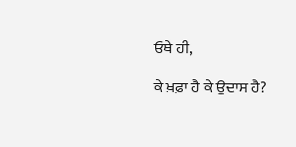ਓਥੇ ਹੀ,

ਕੇ ਖ਼ਫ਼ਾ ਹੈ ਕੇ ਉਦਾਸ ਹੈ?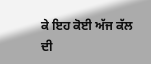ਕੇ ਇਹ ਕੋਈ ਅੱਜ ਕੱਲ ਦੀ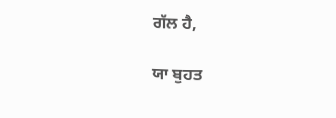ਗੱਲ ਹੈ,

ਯਾ ਬੁਹਤ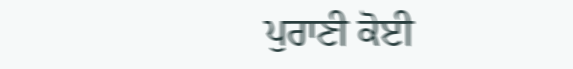ਪੁਰਾਣੀ ਕੋਈ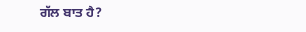ਗੱਲ ਬਾਤ ਹੈ?